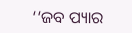‘‘ଜବ ପ୍ୟାର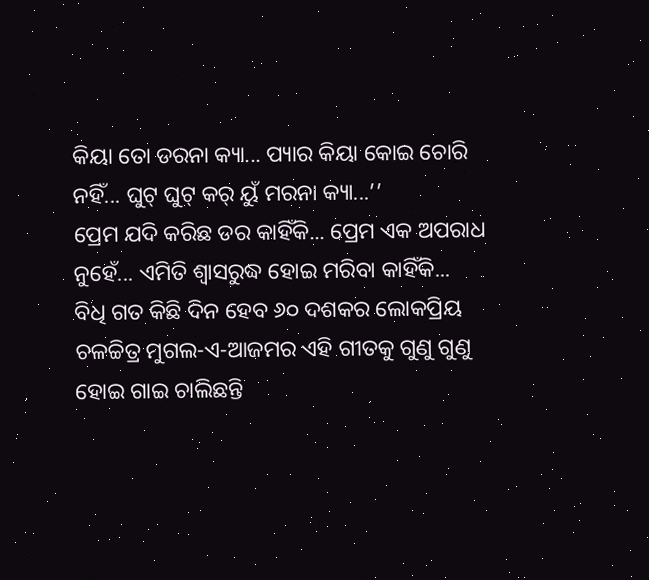କିୟା ତୋ ଡରନା କ୍ୟା... ପ୍ୟାର କିୟା କୋଇ ଚୋରି ନହିଁ... ଘୁଟ୍ ଘୁଟ୍ କର୍ ୟୁଁ ମରନା କ୍ୟା...’’
ପ୍ରେମ ଯଦି କରିଛ ଡର କାହିଁକି... ପ୍ରେମ ଏକ ଅପରାଧ ନୁହେଁ... ଏମିତି ଶ୍ୱାସରୁଦ୍ଧ ହୋଇ ମରିବା କାହିଁକି...
ବିଧି ଗତ କିଛି ଦିନ ହେବ ୬୦ ଦଶକର ଲୋକପ୍ରିୟ ଚଳଚ୍ଚିତ୍ର ମୁଗଲ-ଏ-ଆଜମର ଏହି ଗୀତକୁ ଗୁଣୁ ଗୁଣୁ ହୋଇ ଗାଇ ଚାଲିଛନ୍ତି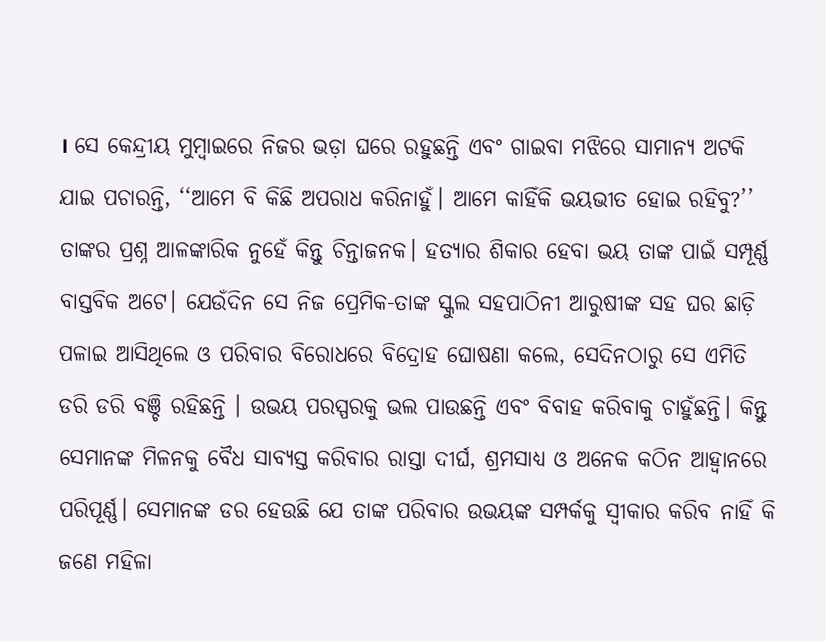। ସେ କେନ୍ଦ୍ରୀୟ ମୁମ୍ବାଇରେ ନିଜର ଭଡ଼ା ଘରେ ରହୁଛନ୍ତି ଏବଂ ଗାଇବା ମଝିରେ ସାମାନ୍ୟ ଅଟକି ଯାଇ ପଚାରନ୍ତି, ‘‘ଆମେ ବି କିଛି ଅପରାଧ କରିନାହୁଁ। ଆମେ କାହିଁକି ଭୟଭୀତ ହୋଇ ରହିବୁ?’’
ତାଙ୍କର ପ୍ରଶ୍ନ ଆଳଙ୍କାରିକ ନୁହେଁ କିନ୍ତୁ ଚିନ୍ତାଜନକ। ହତ୍ୟାର ଶିକାର ହେବା ଭୟ ତାଙ୍କ ପାଇଁ ସମ୍ପୂର୍ଣ୍ଣ ବାସ୍ତବିକ ଅଟେ। ଯେଉଁଦିନ ସେ ନିଜ ପ୍ରେମିକ-ତାଙ୍କ ସ୍କୁଲ ସହପାଠିନୀ ଆରୁଷୀଙ୍କ ସହ ଘର ଛାଡ଼ି ପଳାଇ ଆସିଥିଲେ ଓ ପରିବାର ବିରୋଧରେ ବିଦ୍ରୋହ ଘୋଷଣା କଲେ, ସେଦିନଠାରୁ ସେ ଏମିତି ଡରି ଡରି ବଞ୍ଚି ରହିଛନ୍ତି । ଉଭୟ ପରସ୍ପରକୁ ଭଲ ପାଉଛନ୍ତି ଏବଂ ବିବାହ କରିବାକୁ ଚାହୁଁଛନ୍ତି। କିନ୍ତୁ ସେମାନଙ୍କ ମିଳନକୁ ବୈଧ ସାବ୍ୟସ୍ତ କରିବାର ରାସ୍ତା ଦୀର୍ଘ, ଶ୍ରମସାଧ୍ୟ ଓ ଅନେକ କଠିନ ଆହ୍ୱାନରେ ପରିପୂର୍ଣ୍ଣ। ସେମାନଙ୍କ ଡର ହେଉଛି ଯେ ତାଙ୍କ ପରିବାର ଉଭୟଙ୍କ ସମ୍ପର୍କକୁ ସ୍ୱୀକାର କରିବ ନାହିଁ କି ଜଣେ ମହିଳା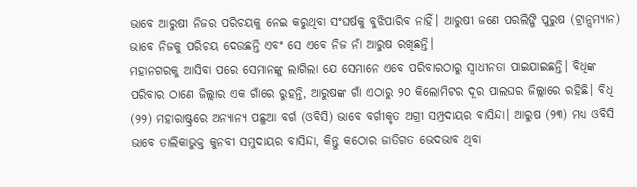ଭାବେ ଆରୁଷୀ ନିଜର ପରିଚୟକୁ ନେଇ କରୁଥିବା ସଂଘର୍ଷକୁ ବୁଝିପାରିବ ନାହିଁ। ଆରୁଷୀ ଜଣେ ପରଲିଙ୍ଗି ପୁରୁଷ (ଟ୍ରାନ୍ସମ୍ୟାନ) ଭାବେ ନିଜକୁ ପରିଚୟ ଦେଉଛନ୍ତି ଏବଂ ସେ ଏବେ ନିଜ ନାଁ ଆରୁଷ ରଖିଛନ୍ତି।
ମହାନଗରକୁ ଆସିବା ପରେ ସେମାନଙ୍କୁ ଲାଗିଲା ଯେ ସେମାନେ ଏବେ ପରିବାରଠାରୁ ସ୍ୱାଧୀନତା ପାଇଯାଇଛନ୍ତି। ବିଧିଙ୍କ ପରିବାର ଠାଣେ ଜିଲ୍ଲାର ଏକ ଗାଁରେ ରୁହନ୍ତି, ଆରୁଷଙ୍କ ଗାଁ ଏଠାରୁ ୨୦ କିଲୋମିଟର ଦୂର ପାଲଘର ଜିଲ୍ଲାରେ ରହିଛି। ବିଧି (୨୨) ମହାରାଷ୍ଟ୍ରରେ ଅନ୍ୟାନ୍ୟ ପଛୁଆ ବର୍ଗ (ଓବିସି) ଭାବେ ବର୍ଗୀକୃତ ଅଗ୍ରୀ ସମ୍ପ୍ରଦାୟର ବାସିନ୍ଦା। ଆରୁଷ (୨୩) ମଧ୍ୟ ଓବିସି ଭାବେ ତାଲିକାଭୁକ୍ତ କୁନବୀ ସମୁଦାୟର ବାସିନ୍ଦା, କିନ୍ତୁ କଠୋର ଜାତିଗତ ଭେଦଭାବ ଥିବା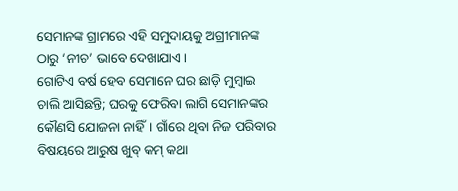ସେମାନଙ୍କ ଗ୍ରାମରେ ଏହି ସମୁଦାୟକୁ ଅଗ୍ରୀମାନଙ୍କ ଠାରୁ ‘ନୀଚ’ ଭାବେ ଦେଖାଯାଏ।
ଗୋଟିଏ ବର୍ଷ ହେବ ସେମାନେ ଘର ଛାଡ଼ି ମୁମ୍ବାଇ ଚାଲି ଆସିଛନ୍ତି; ଘରକୁ ଫେରିବା ଲାଗି ସେମାନଙ୍କର କୌଣସି ଯୋଜନା ନାହିଁ। ଗାଁରେ ଥିବା ନିଜ ପରିବାର ବିଷୟରେ ଆରୁଷ ଖୁବ୍ କମ୍ କଥା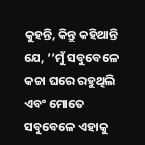କୁହନ୍ତି, କିନ୍ତୁ କହିଥାନ୍ତି ଯେ, ‘‘ମୁଁ ସବୁବେଳେ କଚ୍ଚା ଘରେ ରହୁଥିଲି ଏବଂ ମୋତେ ସବୁବେଳେ ଏହାକୁ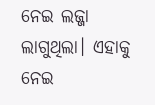ନେଇ ଲଜ୍ଜା ଲାଗୁଥିଲା। ଏହାକୁ ନେଇ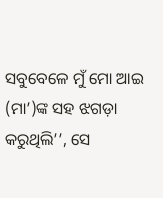ସବୁବେଳେ ମୁଁ ମୋ ଆଇ (ମା’)ଙ୍କ ସହ ଝଗଡ଼ା କରୁଥିଲି’’, ସେ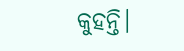କୁହନ୍ତି।